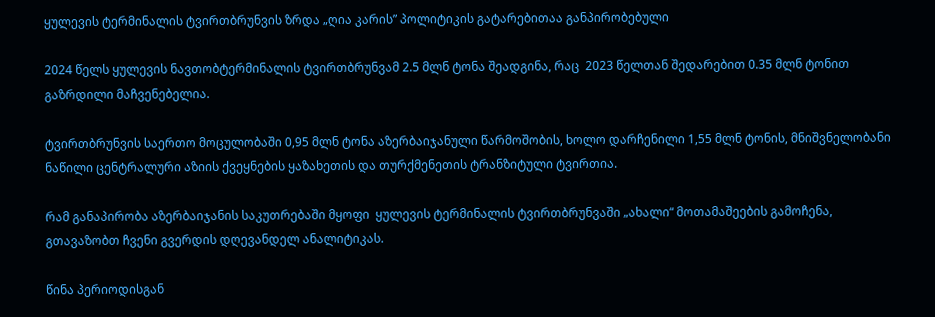ყულევის ტერმინალის ტვირთბრუნვის ზრდა „ღია კარის” პოლიტიკის გატარებითაა განპირობებული

2024 წელს ყულევის ნავთობტერმინალის ტვირთბრუნვამ 2.5 მლნ ტონა შეადგინა, რაც  2023 წელთან შედარებით 0.35 მლნ ტონით გაზრდილი მაჩვენებელია.

ტვირთბრუნვის საერთო მოცულობაში 0,95 მლნ ტონა აზერბაიჯანული წარმოშობის, ხოლო დარჩენილი 1,55 მლნ ტონის, მნიშვნელობანი ნაწილი ცენტრალური აზიის ქვეყნების ყაზახეთის და თურქმენეთის ტრანზიტული ტვირთია.

რამ განაპირობა აზერბაიჯანის საკუთრებაში მყოფი  ყულევის ტერმინალის ტვირთბრუნვაში „ახალი“ მოთამაშეების გამოჩენა, გთავაზობთ ჩვენი გვერდის დღევანდელ ანალიტიკას.

წინა პერიოდისგან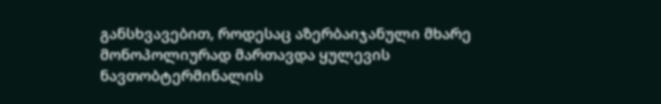განსხვავებით, როდესაც აზერბაიჯანული მხარე მონოპოლიურად მართავდა ყულევის ნავთობტერმინალის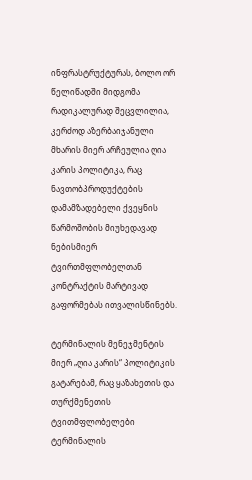ინფრასტრუქტურას, ბოლო ორ წელიწადში მიდგომა რადიკალურად შეცვლილია, კერძოდ აზერბაიჯანული მხარის მიერ არჩეულია ღია კარის პოლიტიკა, რაც  ნავთობპროდუქტების დამამზადებელი ქვეყნის წარმოშობის მიუხედავად ნებისმიერ ტვირთმფლობელთან კონტრაქტის მარტივად გაფორმებას ითვალისწინებს.

ტერმინალის მენეჯმენტის მიერ „ღია კარის“ პოლიტიკის გატარებამ, რაც ყაზახეთის და თურქმენეთის ტვითმფლობელები ტერმინალის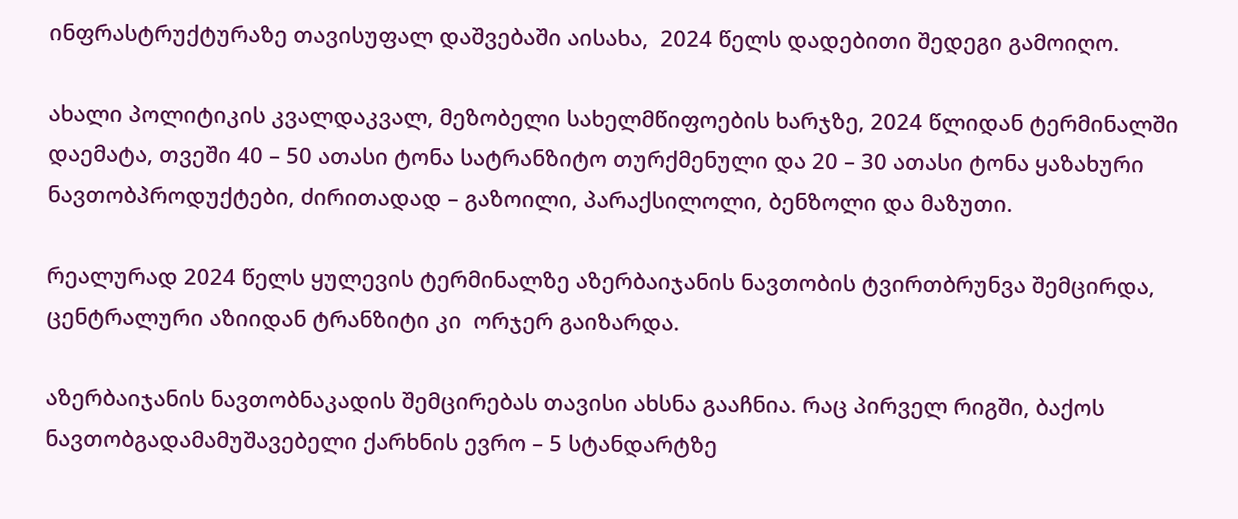ინფრასტრუქტურაზე თავისუფალ დაშვებაში აისახა,  2024 წელს დადებითი შედეგი გამოიღო.

ახალი პოლიტიკის კვალდაკვალ, მეზობელი სახელმწიფოების ხარჯზე, 2024 წლიდან ტერმინალში დაემატა, თვეში 40 – 50 ათასი ტონა სატრანზიტო თურქმენული და 20 – 30 ათასი ტონა ყაზახური ნავთობპროდუქტები, ძირითადად – გაზოილი, პარაქსილოლი, ბენზოლი და მაზუთი.

რეალურად 2024 წელს ყულევის ტერმინალზე აზერბაიჯანის ნავთობის ტვირთბრუნვა შემცირდა, ცენტრალური აზიიდან ტრანზიტი კი  ორჯერ გაიზარდა.

აზერბაიჯანის ნავთობნაკადის შემცირებას თავისი ახსნა გააჩნია. რაც პირველ რიგში, ბაქოს ნავთობგადამამუშავებელი ქარხნის ევრო – 5 სტანდარტზე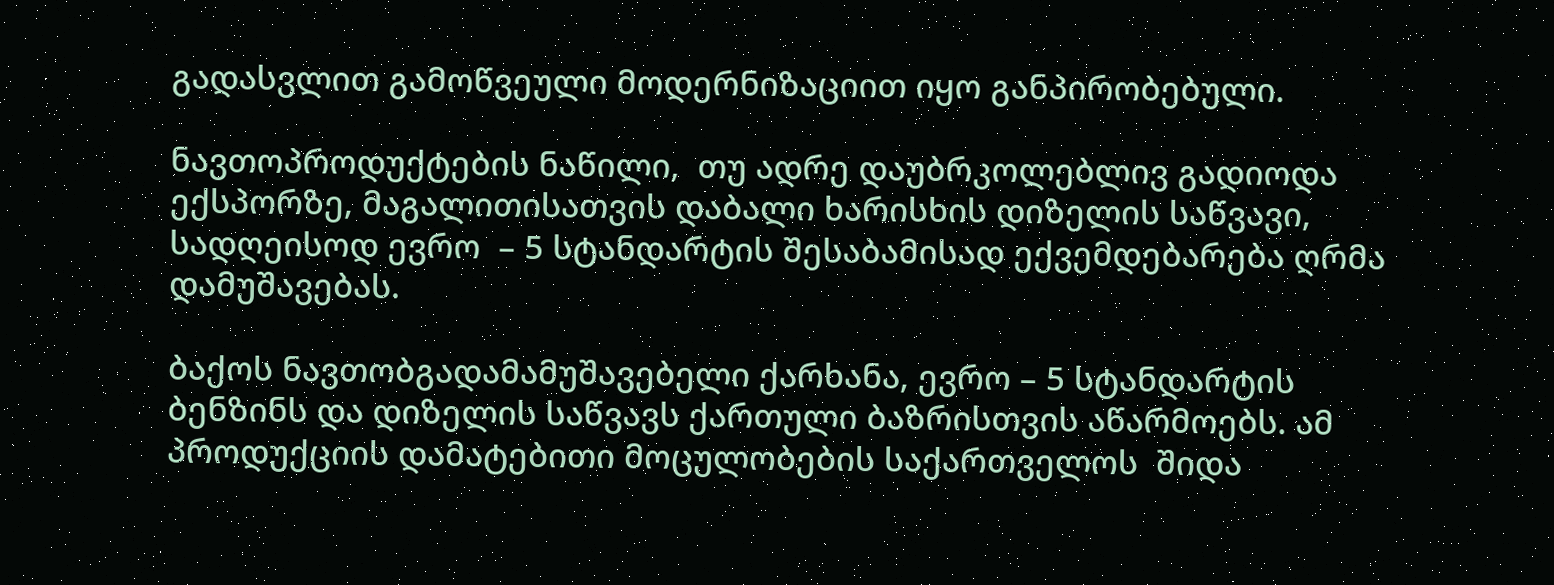გადასვლით გამოწვეული მოდერნიზაციით იყო განპირობებული.

ნავთოპროდუქტების ნაწილი,  თუ ადრე დაუბრკოლებლივ გადიოდა ექსპორზე, მაგალითისათვის დაბალი ხარისხის დიზელის საწვავი,  სადღეისოდ ევრო  – 5 სტანდარტის შესაბამისად ექვემდებარება ღრმა დამუშავებას.

ბაქოს ნავთობგადამამუშავებელი ქარხანა, ევრო – 5 სტანდარტის ბენზინს და დიზელის საწვავს ქართული ბაზრისთვის აწარმოებს. ამ პროდუქციის დამატებითი მოცულობების საქართველოს  შიდა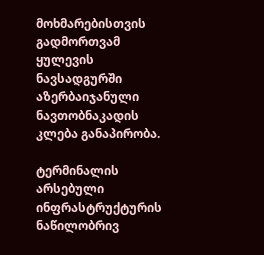მოხმარებისთვის გადმორთვამ ყულევის ნავსადგურში აზერბაიჯანული ნავთობნაკადის კლება განაპირობა.

ტერმინალის არსებული ინფრასტრუქტურის ნაწილობრივ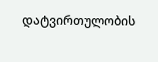დატვირთულობის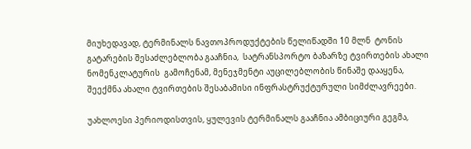მიუხედავად, ტერმინალს ნავთოპროდუქტების წელიწადში 10 მლნ  ტონის  გატარების შესაძლებლობა გააჩნია,  სატრანსპორტო ბაზარზე ტვირთების ახალი ნომენკლატურის  გამოჩენამ, მენეჯმენტი აუცილებლობის წინაშე დააყენა, შეექმნა ახალი ტვირთების შესაბამისი ინფრასტრუქტურული სიმძლავრეები.

უახლოესი პერიოდისთვის, ყულევის ტერმინალს გააჩნია ამბიციური გეგმა,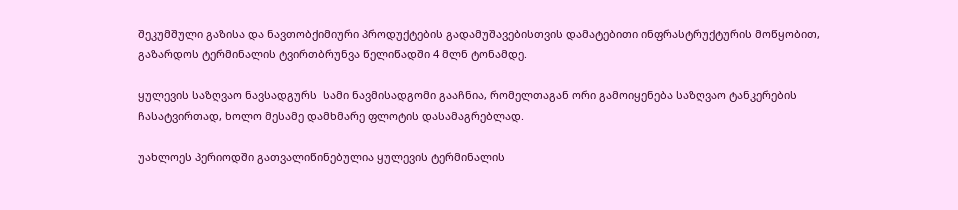შეკუმშული გაზისა და ნავთობქიმიური პროდუქტების გადამუშავებისთვის დამატებითი ინფრასტრუქტურის მოწყობით, გაზარდოს ტერმინალის ტვირთბრუნვა წელიწადში 4 მლნ ტონამდე.

ყულევის საზღვაო ნავსადგურს  სამი ნავმისადგომი გააჩნია, რომელთაგან ორი გამოიყენება საზღვაო ტანკერების ჩასატვირთად, ხოლო მესამე დამხმარე ფლოტის დასამაგრებლად.

უახლოეს პერიოდში გათვალიწინებულია ყულევის ტერმინალის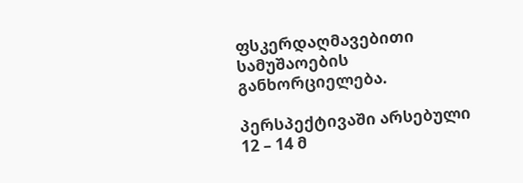ფსკერდაღმავებითი სამუშაოების განხორციელება.

პერსპექტივაში არსებული 12 – 14 მ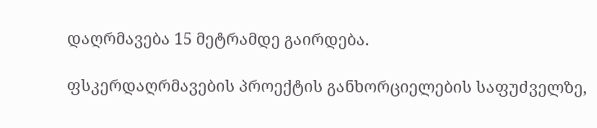დაღრმავება 15 მეტრამდე გაირდება.

ფსკერდაღრმავების პროექტის განხორციელების საფუძველზე,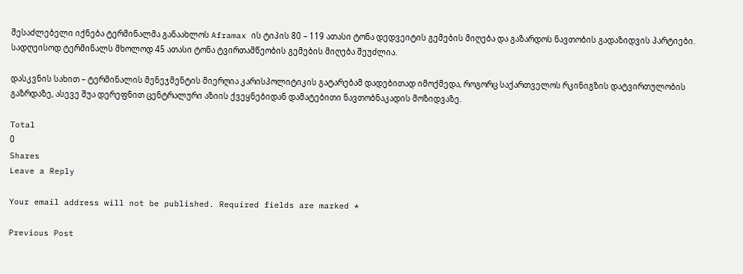შესაძლებელი იქნება ტერმინალმა განაახლოს Aframax ის ტიპის 80 – 119 ათასი ტონა დედვეიტის გემების მიღება და გაზარდოს ნავთობის გადაზიდვის პარტიები.  სადღეისოდ ტერმინალს მხოლოდ 45 ათასი ტონა ტვირთამწეობის გემების მიღება შეუძლია.

დასკვნის სახით – ტერმინალის მენეჯმენტის მიერღია კარისპოლიტიკის გატარებამ დადებითად იმოქმედა, როგორც საქართველოს რკინიგზის დატვირთულობის გაზრდაზე, ასევე შუა დერეფნით ცენტრალური აზიის ქვეყნებიდან დამატებითი ნავთობნაკადის მოზიდვაზე.

Total
0
Shares
Leave a Reply

Your email address will not be published. Required fields are marked *

Previous Post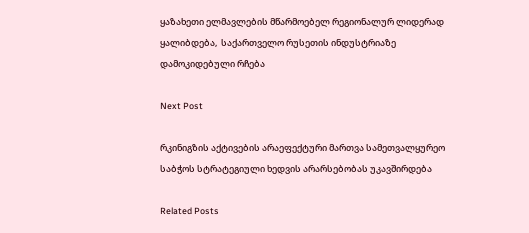ყაზახეთი ელმავლების მწარმოებელ რეგიონალურ ლიდერად ყალიბდება,  საქართველო რუსეთის ინდუსტრიაზე  დამოკიდებული რჩება

Next Post

რკინიგზის აქტივების არაეფექტური მართვა სამეთვალყურეო საბჭოს სტრატეგიული ხედვის არარსებობას უკავშირდება

Related Posts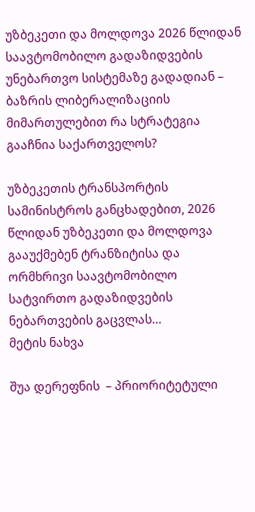უზბეკეთი და მოლდოვა 2026 წლიდან საავტომობილო გადაზიდვების უნებართვო სისტემაზე გადადიან – ბაზრის ლიბერალიზაციის მიმართულებით რა სტრატეგია გააჩნია საქართველოს?

უზბეკეთის ტრანსპორტის სამინისტროს განცხადებით, 2026 წლიდან უზბეკეთი და მოლდოვა გააუქმებენ ტრანზიტისა და ორმხრივი საავტომობილო სატვირთო გადაზიდვების ნებართვების გაცვლას…
მეტის ნახვა

შუა დერეფნის  – პრიორიტეტული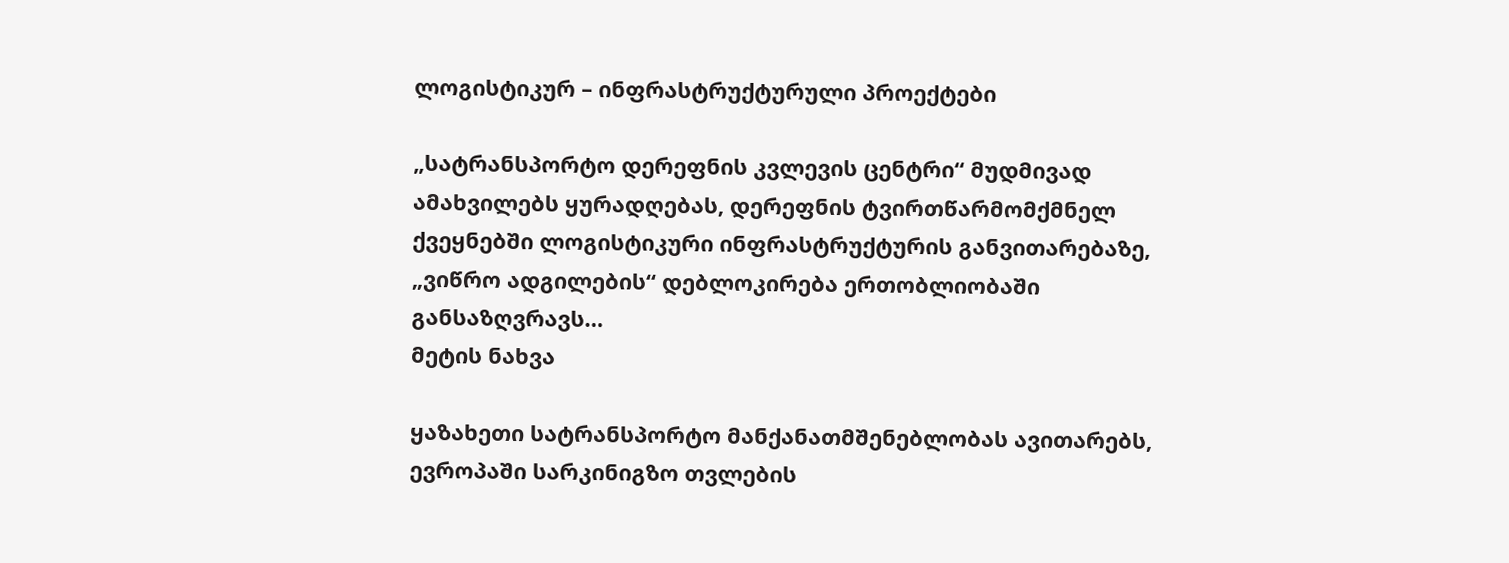ლოგისტიკურ – ინფრასტრუქტურული პროექტები

„სატრანსპორტო დერეფნის კვლევის ცენტრი“ მუდმივად ამახვილებს ყურადღებას, დერეფნის ტვირთწარმომქმნელ ქვეყნებში ლოგისტიკური ინფრასტრუქტურის განვითარებაზე,  „ვიწრო ადგილების“ დებლოკირება ერთობლიობაში განსაზღვრავს…
მეტის ნახვა

ყაზახეთი სატრანსპორტო მანქანათმშენებლობას ავითარებს, ევროპაში სარკინიგზო თვლების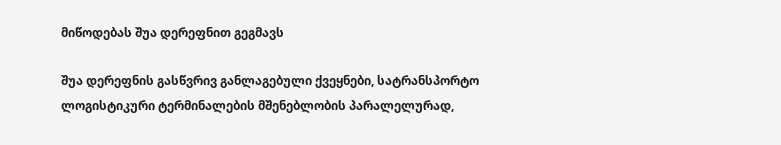მიწოდებას შუა დერეფნით გეგმავს

შუა დერეფნის გასწვრივ განლაგებული ქვეყნები, სატრანსპორტო ლოგისტიკური ტერმინალების მშენებლობის პარალელურად,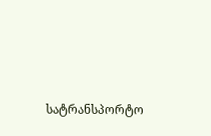სატრანსპორტო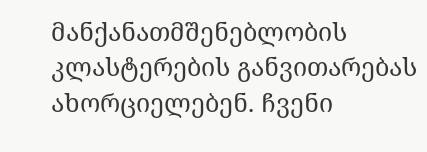მანქანათმშენებლობის კლასტერების განვითარებას ახორციელებენ. ჩვენი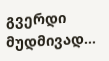გვერდი მუდმივად…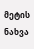მეტის ნახვა